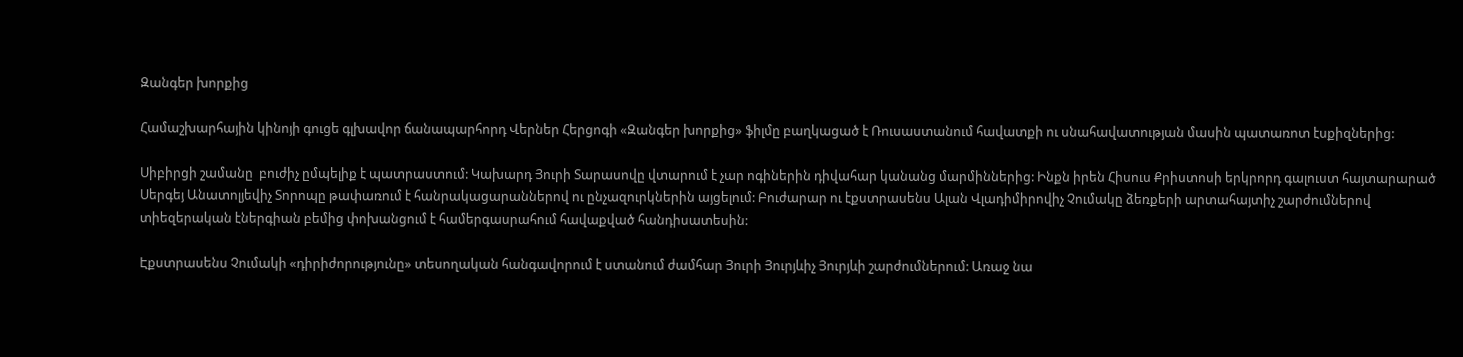Զանգեր խորքից

Համաշխարհային կինոյի գուցե գլխավոր ճանապարհորդ Վերներ Հերցոգի «Զանգեր խորքից» ֆիլմը բաղկացած է Ռուսաստանում հավատքի ու սնահավատության մասին պատառոտ էսքիզներից:

Սիբիրցի շամանը  բուժիչ ըմպելիք է պատրաստում: Կախարդ Յուրի Տարասովը վտարում է չար ոգիներին դիվահար կանանց մարմիններից: Ինքն իրեն Հիսուս Քրիստոսի երկրորդ գալուստ հայտարարած Սերգեյ Անատոլյեվիչ Տորոպը թափառում է հանրակացարաններով ու ընչազուրկներին այցելում: Բուժարար ու էքստրասենս Ալան Վլադիմիրովիչ Չումակը ձեռքերի արտահայտիչ շարժումներով տիեզերական էներգիան բեմից փոխանցում է համերգասրահում հավաքված հանդիսատեսին:

Էքստրասենս Չումակի «դիրիժորությունը» տեսողական հանգավորում է ստանում ժամհար Յուրի Յուրյևիչ Յուրյևի շարժումներում: Առաջ նա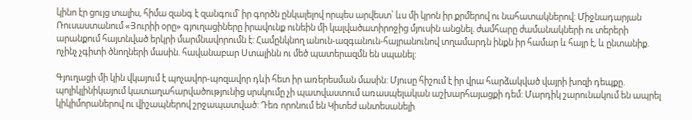կինո էր ցույց տալիս, հիմա զանգ է զանգում՝ իր գործն ընկալելով որպես արվեստ՝ ևս մի կրոն իր քրմերով ու նահատակներով: Միջնադարյան Ռուսաստանում «Յուրիի օրը» գյուղացիները իրավունք ունեին մի կալվածատիրոջից մյուսին անցնել. ժամհարը ժամանակների ու տերերի արանքում հայտնված երկրի մարմնավորումն է: Համընկնող անուն-ազգանուն-հայրանունով տղամարդն ինքն իր համար և հայր է, և ընտանիք. ոչինչ չգիտի ծնողների մասին. հավանաբար Ստալինն ու մեծ պատերազմն են սպանել:

Գյուղացի մի կին վկայում է պոչավոր-պոզավոր դևի հետ իր առերեսման մասին: Մյուսը հիշում է իր վրա հարձակված վայրի խոզի դեպքը. պոլիկլինիկայում կատաղահարվածությունից սրսկումը չի պատվաստում առասպելական աշխարհայացքի դեմ: Մարդիկ շարունակում են ապրել կիկիմորաներով ու վիշապներով շրջապատված: Դեռ որոնում են Կիտեժ անտեսանելի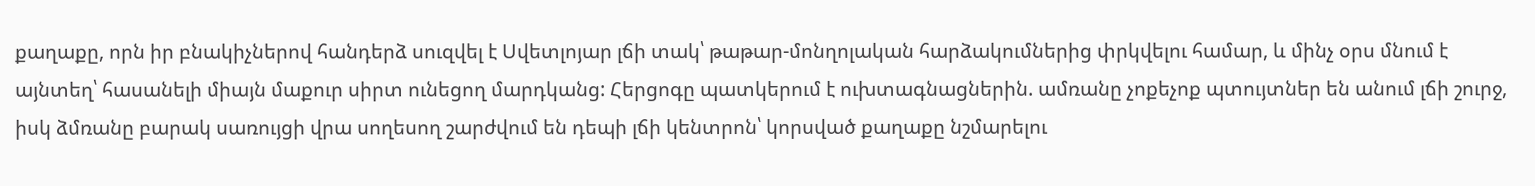քաղաքը, որն իր բնակիչներով հանդերձ սուզվել է Սվետլոյար լճի տակ՝ թաթար-մոնղոլական հարձակումներից փրկվելու համար, և մինչ օրս մնում է այնտեղ՝ հասանելի միայն մաքուր սիրտ ունեցող մարդկանց: Հերցոգը պատկերում է ուխտագնացներին. ամռանը չոքեչոք պտույտներ են անում լճի շուրջ, իսկ ձմռանը բարակ սառույցի վրա սողեսող շարժվում են դեպի լճի կենտրոն՝ կորսված քաղաքը նշմարելու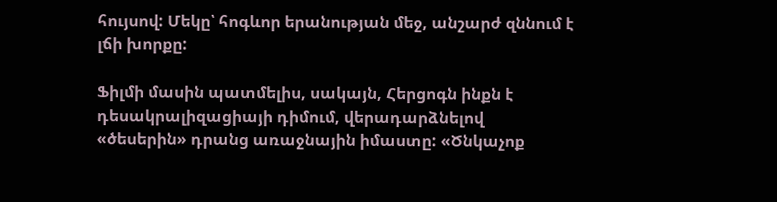հույսով: Մեկը՝ հոգևոր երանության մեջ, անշարժ զննում է լճի խորքը:

Ֆիլմի մասին պատմելիս, սակայն, Հերցոգն ինքն է դեսակրալիզացիայի դիմում, վերադարձնելով «ծեսերին» դրանց առաջնային իմաստը: «Ծնկաչոք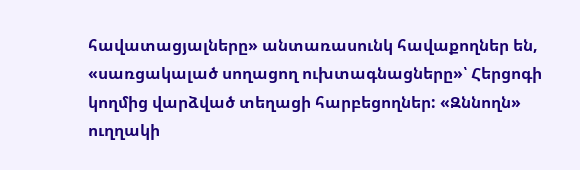հավատացյալները» անտառասունկ հավաքողներ են, «սառցակալած սողացող ուխտագնացները»՝ Հերցոգի կողմից վարձված տեղացի հարբեցողներ: «Զննողն» ուղղակի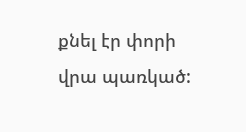քնել էր փորի վրա պառկած: